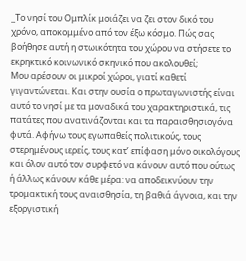_Το νησί του Ομπλίκ μοιάζει να ζει στον δικό του χρόνο, αποκομμένο από τον έξω κόσμο. Πώς σας βοήθησε αυτή η στωικότητα του χώρου να στήσετε το εκρηκτικό κοινωνικό σκηνικό που ακολουθεί;
Μου αρέσουν οι μικροί χώροι, γιατί καθετί γιγαντώνεται. Και στην ουσία ο πρωταγωνιστής είναι αυτό το νησί με τα μοναδικά του χαρακτηριστικά, τις πατάτες που ανατινάζονται και τα παραισθησιογόνα φυτά. Αφήνω τους εγωπαθείς πολιτικούς, τους στερημένους ιερείς, τους κατ’ επίφαση μόνο οικολόγους και όλον αυτό τον συρφετό να κάνουν αυτό που ούτως ή άλλως κάνουν κάθε μέρα: να αποδεικνύουν την τρομακτική τους αναισθησία, τη βαθιά άγνοια, και την εξοργιστική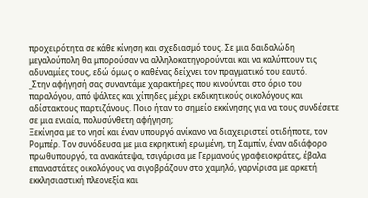προχειρότητα σε κάθε κίνηση και σχεδιασμό τους. Σε μια δαιδαλώδη μεγαλούπολη θα μπορούσαν να αλληλοκατηγορούνται και να καλύπτουν τις αδυναμίες τους, εδώ όμως ο καθένας δείχνει τον πραγματικό του εαυτό.
_Στην αφήγησή σας συναντάμε χαρακτήρες που κινούνται στο όριο του παραλόγου, από ψάλτες και χίπηδες μέχρι εκδικητικούς οικολόγους και αδίστακτους παρτιζάνους. Ποιο ήταν το σημείο εκκίνησης για να τους συνδέσετε σε μια ενιαία, πολυσύνθετη αφήγηση;
Ξεκίνησα με το νησί και έναν υπουργό ανίκανο να διαχειριστεί οτιδήποτε, τον Ρομπέρ. Τον συνόδευσα με μια εκρηκτική ερωμένη, τη Σαμπίν, έναν αδιάφορο πρωθυπουργό, τα ανακάτεψα, τσιγάρισα με Γερμανούς γραφειοκράτες, έβαλα επαναστάτες οικολόγους να σιγοβράζουν στο χαμηλό, γαρνίρισα με αρκετή εκκλησιαστική πλεονεξία και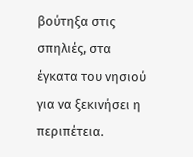βούτηξα στις σπηλιές, στα έγκατα του νησιού για να ξεκινήσει η περιπέτεια.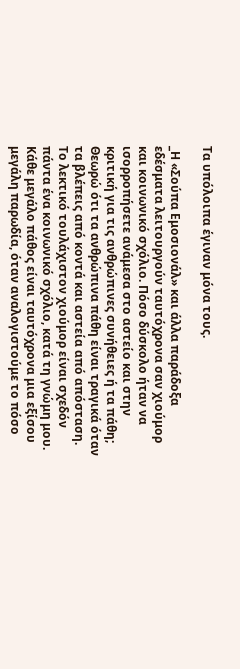Τα υπόλοιπα έγιναν μόνα τους.

_Η «Σούπα Εμοσιονάλ» και άλλα παράδοξα εδέσματα λειτουργούν ταυτόχρονα σαν χιούμορ και κοινωνικό σχόλιο. Πόσο δύσκολο ήταν να ισορροπήσετε ανάμεσα στο αστείο και στην κριτική για τις ανθρώπινες συνήθειες ή τα πάθη;
Θεωρώ ότι τα ανθρώπινα πάθη είναι τραγικά όταν τα βλέπεις από κοντά και αστεία από απόσταση. Το λεκτικό τουλάχιστον χιούμορ είναι σχεδόν πάντα ένα κοινωνικό σχόλιο, κατά τη γνώμη μου. Κάθε μεγάλο πάθος είναι ταυτόχρονα μια εξίσου μεγάλη παρωδία, όταν αναλογιστούμε το πόσο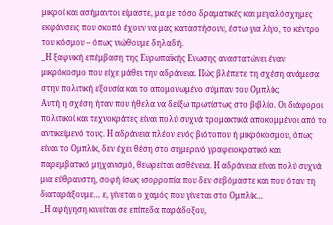μικροί και ασήμαντοι είμαστε, μα με τόσο δραματικές και μεγαλόσχημες εκφάνσεις που σκοπό έχουν να μας καταστήσουν, έστω για λίγο, το κέντρο του κόσμου – όπως νιώθουμε δηλαδή.
_Η ξαφνική επέμβαση της Ευρωπαϊκής Ενωσης αναστατώνει έναν μικρόκοσμο που είχε μάθει την αδράνεια. Πώς βλέπετε τη σχέση ανάμεσα στην πολιτική εξουσία και το απομονωμένο σύμπαν του Ομπλίκ;
Αυτή η σχέση ήταν που ήθελα να δείξω πρωτίστως στο βιβλίο. Οι διάφοροι πολιτικοί και τεχνοκράτες είναι πολύ συχνά τρομακτικά αποκομμένοι από το αντικείμενό τους. Η αδράνεια πλέον ενός βιότοπου ή μικρόκοσμου, όπως είναι το Ομπλίκ, δεν έχει θέση στο σημερινό γραφειοκρατικό και παρεμβατικό μηχανισμό, θεωρείται ασθένεια. Η αδράνεια είναι πολύ συχνά μια εύθραυστη, σοφή ίσως ισορροπία που δεν σεβόμαστε και που όταν τη διαταράξουμε… ε, γίνεται ο χαμός που γίνεται στο Ομπλίκ…
_Η αφήγηση κινείται σε επίπεδα παράδοξου,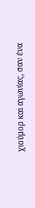χιούμορ και αγωνίας, σαν ένα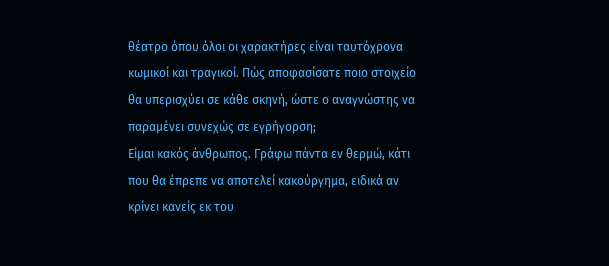θέατρο όπου όλοι οι χαρακτήρες είναι ταυτόχρονα κωμικοί και τραγικοί. Πώς αποφασίσατε ποιο στοιχείο θα υπερισχύει σε κάθε σκηνή, ώστε ο αναγνώστης να παραμένει συνεχώς σε εγρήγορση;
Είμαι κακός άνθρωπος. Γράφω πάντα εν θερμώ, κάτι που θα έπρεπε να αποτελεί κακούργημα, ειδικά αν κρίνει κανείς εκ του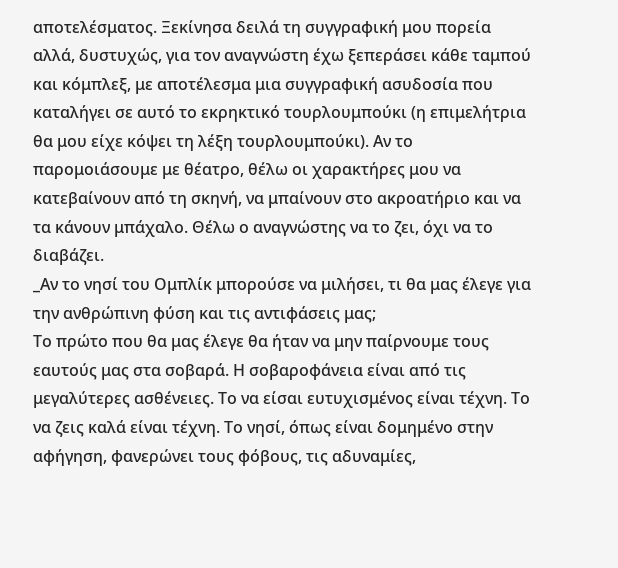αποτελέσματος. Ξεκίνησα δειλά τη συγγραφική μου πορεία αλλά, δυστυχώς, για τον αναγνώστη έχω ξεπεράσει κάθε ταμπού και κόμπλεξ, με αποτέλεσμα μια συγγραφική ασυδοσία που καταλήγει σε αυτό το εκρηκτικό τουρλουμπούκι (η επιμελήτρια θα μου είχε κόψει τη λέξη τουρλουμπούκι). Αν το παρομοιάσουμε με θέατρο, θέλω οι χαρακτήρες μου να κατεβαίνουν από τη σκηνή, να μπαίνουν στο ακροατήριο και να τα κάνουν μπάχαλο. Θέλω ο αναγνώστης να το ζει, όχι να το διαβάζει.
_Αν το νησί του Ομπλίκ μπορούσε να μιλήσει, τι θα μας έλεγε για την ανθρώπινη φύση και τις αντιφάσεις μας;
Το πρώτο που θα μας έλεγε θα ήταν να μην παίρνουμε τους εαυτούς μας στα σοβαρά. Η σοβαροφάνεια είναι από τις μεγαλύτερες ασθένειες. Το να είσαι ευτυχισμένος είναι τέχνη. Το να ζεις καλά είναι τέχνη. Το νησί, όπως είναι δομημένο στην αφήγηση, φανερώνει τους φόβους, τις αδυναμίες,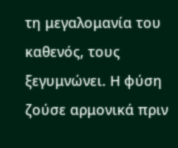τη μεγαλομανία του καθενός, τους ξεγυμνώνει. Η φύση ζούσε αρμονικά πριν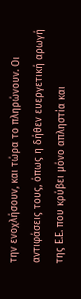την ενοχλήσουν, και τώρα το πληρώνουν. Οι αντιφάσεις τους, όπως η δήθεν ευεργετική αρωγή της Ε.Ε. που κρύβει μόνο απληστία και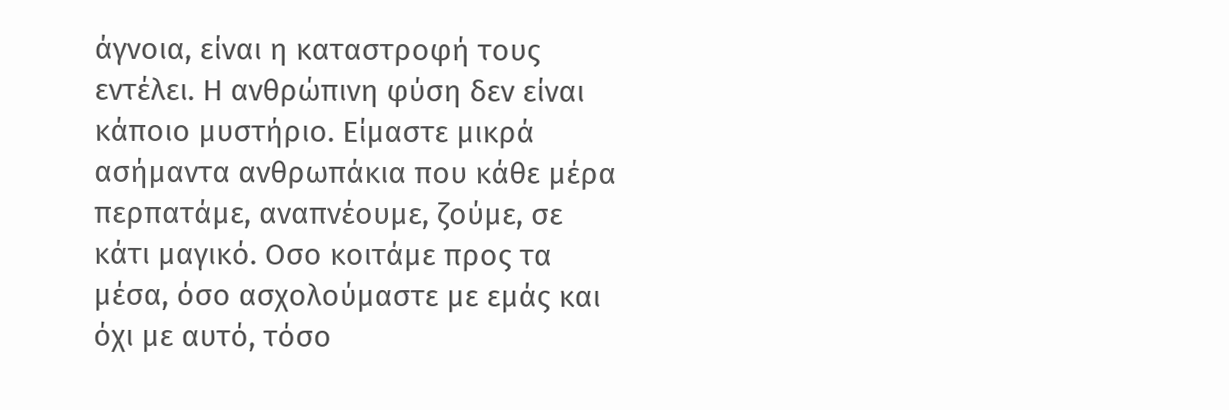άγνοια, είναι η καταστροφή τους εντέλει. Η ανθρώπινη φύση δεν είναι κάποιο μυστήριο. Είμαστε μικρά ασήμαντα ανθρωπάκια που κάθε μέρα περπατάμε, αναπνέουμε, ζούμε, σε κάτι μαγικό. Οσο κοιτάμε προς τα μέσα, όσο ασχολούμαστε με εμάς και όχι με αυτό, τόσο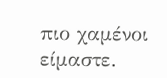πιο χαμένοι είμαστε.